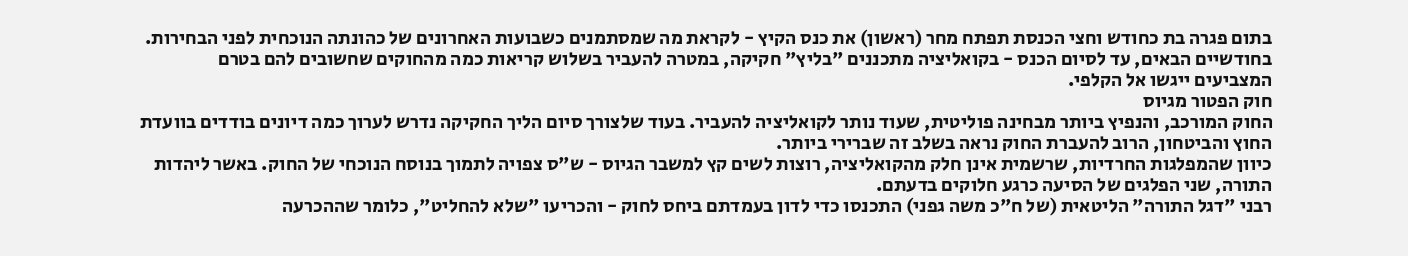בתום פגרה בת כחודש וחצי הכנסת תפתח מחר (ראשון) את כנס הקיץ - לקראת מה שמסתמנים כשבועות האחרונים של כהונתה הנוכחית לפני הבחירות. בחודשיים הבאים, עד לסיום הכנס - בקואליציה מתכננים "בליץ" חקיקה, במטרה להעביר בשלוש קריאות כמה מהחוקים שחשובים להם בטרם המצביעים ייגשו אל הקלפי.
חוק הפטור מגיוס
החוק המורכב, והנפיץ ביותר מבחינה פוליטית, שעוד נותר לקואליציה להעביר. בעוד שלצורך סיום הליך החקיקה נדרש לערוך כמה דיונים בודדים בוועדת החוץ והביטחון, הרוב להעברת החוק נראה בשלב זה שברירי ביותר.
כיוון שהמפלגות החרדיות, שרשמית אינן חלק מהקואליציה, רוצות לשים קץ למשבר הגיוס - ש"ס צפויה לתמוך בנוסח הנוכחי של החוק. באשר ליהדות התורה, שני הפלגים של הסיעה כרגע חלוקים בדעתם.
רבני "דגל התורה" הליטאית (של ח"כ משה גפני) התכנסו כדי לדון בעמדתם ביחס לחוק - והכריעו "שלא להחליט", כלומר שההכרעה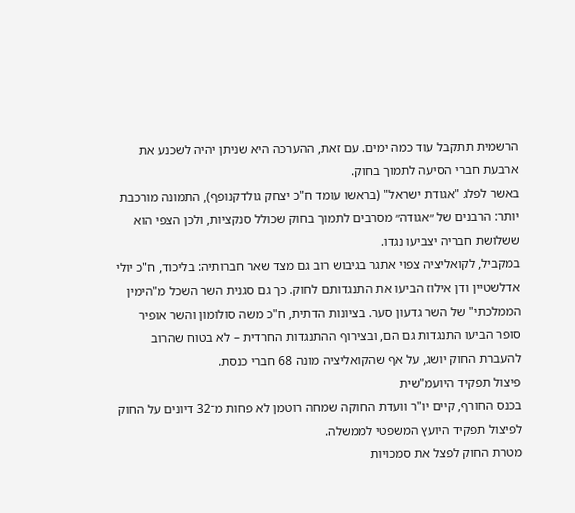הרשמית תתקבל עוד כמה ימים. עם זאת, ההערכה היא שניתן יהיה לשכנע את ארבעת חברי הסיעה לתמוך בחוק.
באשר לפלג "אגודת ישראל" (בראשו עומד ח"כ יצחק גולדקנופף), התמונה מורכבת יותר: הרבנים של ״אגודה״ מסרבים לתמוך בחוק שכולל סנקציות, ולכן הצפי הוא ששלושת חבריה יצביעו נגדו.
במקביל, לקואליציה צפוי אתגר בגיבוש רוב גם מצד שאר חברותיה: בליכוד, ח"כ יולי אדלשטיין ודן אילוז הביעו את התנגדותם לחוק. כך גם סגנית השר השכל מ"הימין הממלכתי" של השר גדעון סער. בציונות הדתית, ח"כ משה סולומון והשר אופיר סופר הביעו התנגדות גם הם, ובצירוף ההתנגדות החרדית – לא בטוח שהרוב להעברת החוק יושג, על אף שהקואליציה מונה 68 חברי כנסת.
פיצול תפקיד היועמ"שית
בכנס החורף, קיים יו"ר וועדת החוקה שמחה רוטמן לא פחות מ־32 דיונים על החוק לפיצול תפקיד היועץ המשפטי לממשלה.
מטרת החוק לפצל את סמכויות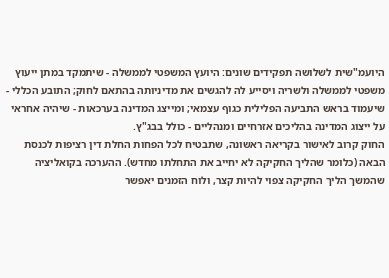היועמ"שית לשלושה תפקידים שונים: היועץ המשפטי לממשלה - שיתמקד במתן ייעוץ משפטי לממשלה ולשריה ויסייע לה להגשים את מדיניותה בהתאם לחוק; התובע הכללי - שיעמוד בראש התביעה הפלילית כגוף עצמאי; ומייצג המדינה בערכאות - שיהיה אחראי על ייצוג המדינה בהליכים אזרחיים ומנהליים - כולל בבג"ץ.
החוק קרוב לאישור בקריאה ראשונה, שתבטיח לכל הפחות החלת דין רציפות לכנסת הבאה (כלומר שהליך החקיקה לא יחייב את התחלתו מחדש). ההערכה בקואליציה שהמשך הליך החקיקה צפוי להיות קצר, ולוח הזמנים יאפשר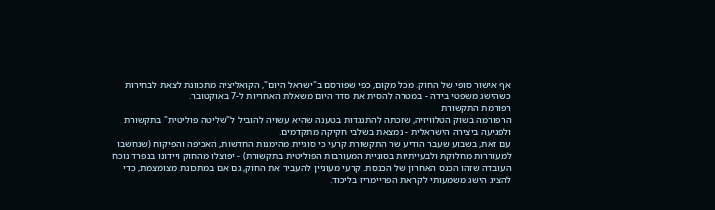אף אישור סופי של החוק. מכל מקום, כפי שפורסם ב"ישראל היום", הקואליציה מתכוונת לצאת לבחירות כשהישג משפטי בידה - במטרה להסית את סדר היום משאלת האחריות ל-7 באוקטובר.
רפורמת התקשורת
הרפורמה בשוק הטלוויזיה, שזכתה להתנגדות בטענה שהיא עשויה להוביל ל"שליטה פוליטית" בתקשורת ולפגיעה ביצירה הישראלית - נמצאת בשלבי חקיקה מתקדמים.
עם זאת, בשבוע שעבר הודיע שר התקשורת קרעי כי סוגיית מהימנות החדשות, האכיפה והפיקוח (שנחשבו למעוררות מחלוקת ולבעייתיות בסוגיית המעורבות הפוליטית בתקשורת) - יפוצלו מהחוק ויידונו בנפרד נוכח העובדה שזהו הכנס האחרון של הכנסת. קרעי מעוניין להעביר את החוק, גם אם במתכונת מצומצמת, כדי להציג הישג משמעותי לקראת הפריימריז בליכוד.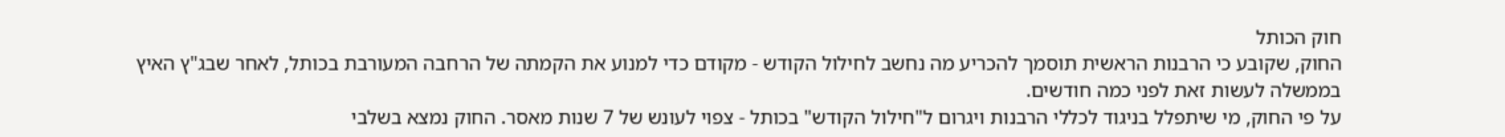חוק הכותל
החוק, שקובע כי הרבנות הראשית תוסמך להכריע מה נחשב לחילול הקודש - מקודם כדי למנוע את הקמתה של הרחבה המעורבת בכותל, לאחר שבג"ץ האיץ בממשלה לעשות זאת לפני כמה חודשים.
על פי החוק, מי שיתפלל בניגוד לכללי הרבנות ויגרום ל"חילול הקודש" בכותל - צפוי לעונש של 7 שנות מאסר. החוק נמצא בשלבי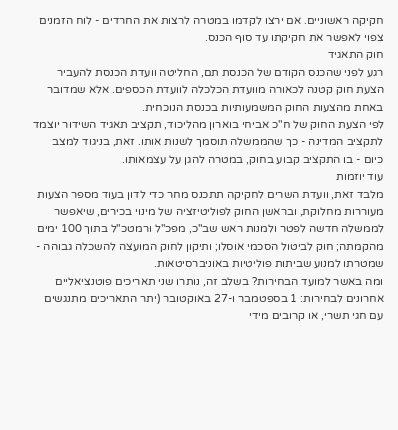חקיקה ראשוניים. אם ירצו לקדמו במטרה לרצות את החרדים - לוח הזמנים צפוי לאפשר את חקיקתו עד סוף הכנס.
חוק התאגיד
רגע לפני שהכנס הקודם של הכנסת תם, החליטה וועדת הכנסת להעביר הצעת חוק קטנה לכאורה מוועדת הכלכלה לוועדת הכספים. אלא שמדובר באחת מהצעות החוק המשמעותיות בכנסת הנוכחית.
לפי הצעת החוק של ח"כ אביחי בוארון מהליכוד, תקציב תאגיד השידור יוצמד לתקציב המדינה - כך שהממשלה תוסמך לשנות אותו. זאת, בניגוד למצב כיום - בו התקציב קבוע בחוק, במטרה להגן על עצמאותו.
עוד יוזמות
מלבד זאת, וועדת השרים לחקיקה תתכנס מחר כדי לדון בעוד מספר הצעות מעוררות מחלוקת, ובראשן החוק לפוליטיזציה של מינוי בכירים, שיאפשר לממשלה חדשה לפטר ולמנות ראש שב"כ, מפכ"ל ורמטכ"ל בתוך 100 ימים מהקמתה; חוק לביטול הסכמי אוסלו; ותיקון לחוק המועצה להשכלה גבוהה - שמטרתו למנוע שביתות פוליטיות באוניברסיטאות.
ומה באשר למועד הבחירות? בשלב זה, נותרו שני תאריכים פוטנציאליים אחרונים לבחירות: 1 בספטמבר ו-27 באוקטובר (יתר התאריכים מתנגשים עם חגי תשרי, או קרובים מידי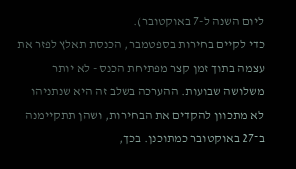ליום השנה ל-7 באוקטובר).
כדי לקיים בחירות בספטמבר, הכנסת תאלץ לפזר את עצמה בתוך זמן קצר מפתיחת הכנס - לא יותר משלושה שבועות. ההערכה בשלב זה היא שנתניהו לא מתכוון להקדים את הבחירות, ושהן תתקיימנה ב־27 באוקטובר כמתוכנן. בכך,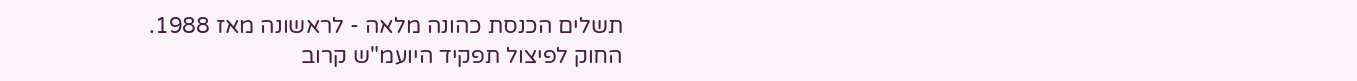תשלים הכנסת כהונה מלאה - לראשונה מאז 1988.
החוק לפיצול תפקיד היועמ"ש קרוב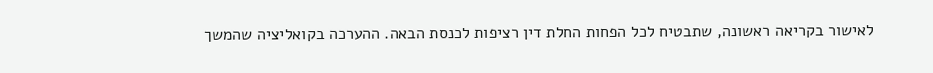לאישור בקריאה ראשונה, שתבטיח לכל הפחות החלת דין רציפות לכנסת הבאה. ההערכה בקואליציה שהמשך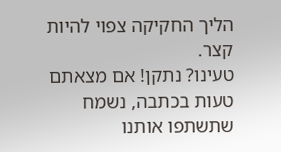הליך החקיקה צפוי להיות קצר.
טעינו? נתקן! אם מצאתם טעות בכתבה, נשמח שתשתפו אותנו